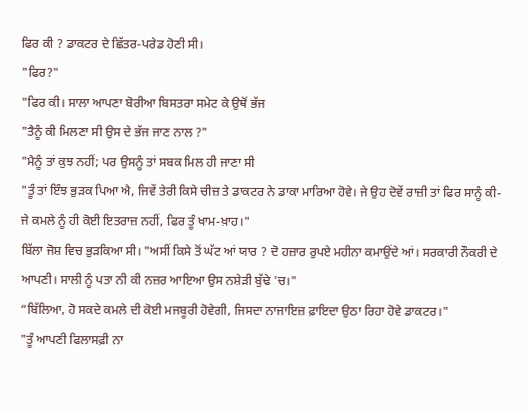ਫਿਰ ਕੀ ? ਡਾਕਟਰ ਦੇ ਛਿੱਤਰ-ਪਰੇਡ ਹੋਣੀ ਸੀ।
"ਫਿਰ?"
"ਫਿਰ ਕੀ। ਸਾਲਾ ਆਪਣਾ ਬੋਰੀਆ ਬਿਸਤਰਾ ਸਮੇਟ ਕੇ ਉਥੋਂ ਭੱਜ
"ਤੈਨੂੰ ਕੀ ਮਿਲਣਾ ਸੀ ਉਸ ਦੇ ਭੱਜ ਜਾਣ ਨਾਲ ?"
"ਮੈਨੂੰ ਤਾਂ ਕੁਝ ਨਹੀਂ; ਪਰ ਉਸਨੂੰ ਤਾਂ ਸਬਕ ਮਿਲ ਹੀ ਜਾਣਾ ਸੀ
"ਤੂੰ ਤਾਂ ਇੰਝ ਭੁੜਕ ਪਿਆ ਐ, ਜਿਵੇਂ ਤੇਰੀ ਕਿਸੇ ਚੀਜ਼ ਤੇ ਡਾਕਟਰ ਨੇ ਡਾਕਾ ਮਾਰਿਆ ਹੋਵੇ। ਜੇ ਉਹ ਦੋਵੇਂ ਰਾਜ਼ੀ ਤਾਂ ਫਿਰ ਸਾਨੂੰ ਕੀ-ਜੇ ਕਮਲੇ ਨੂੰ ਹੀ ਕੋਈ ਇਤਰਾਜ਼ ਨਹੀਂ, ਫਿਰ ਤੂੰ ਖਾਮ-ਖ਼ਾਹ।"
ਬਿੱਲਾ ਜੋਸ਼ ਵਿਚ ਭੁੜਕਿਆ ਸੀ। "ਅਸੀਂ ਕਿਸੇ ਤੋਂ ਘੱਟ ਆਂ ਯਾਰ ? ਦੋ ਹਜ਼ਾਰ ਰੁਪਏ ਮਹੀਨਾ ਕਮਾਉਂਦੇ ਆਂ। ਸਰਕਾਰੀ ਨੌਕਰੀ ਦੇ ਆਪਣੀ। ਸਾਲੀ ਨੂੰ ਪਤਾ ਨੀ ਕੀ ਨਜ਼ਰ ਆਇਆ ਉਸ ਨਸ਼ੇੜੀ ਬੁੱਢੇ 'ਚ।"
“ਬਿੱਲਿਆ, ਹੋ ਸਕਦੇ ਕਮਲੇ ਦੀ ਕੋਈ ਮਜਬੂਰੀ ਹੋਵੇਗੀ, ਜਿਸਦਾ ਨਾਜਾਇਜ਼ ਫ਼ਾਇਦਾ ਉਠਾ ਰਿਹਾ ਹੋਵੇ ਡਾਕਟਰ।"
"ਤੂੰ ਆਪਣੀ ਫਿਲਾਸਫ਼ੀ ਨਾ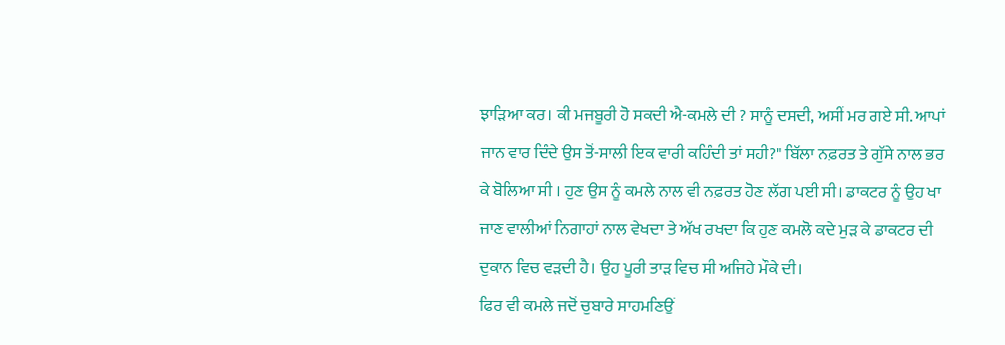ਝਾੜਿਆ ਕਰ। ਕੀ ਮਜਬੂਰੀ ਹੋ ਸਕਦੀ ਐ-ਕਮਲੇ ਦੀ ? ਸਾਨੂੰ ਦਸਦੀ, ਅਸੀਂ ਮਰ ਗਏ ਸੀ. ਆਪਾਂ ਜਾਨ ਵਾਰ ਦਿੰਦੇ ਉਸ ਤੋਂ-ਸਾਲੀ ਇਕ ਵਾਰੀ ਕਹਿੰਦੀ ਤਾਂ ਸਹੀ?" ਬਿੱਲਾ ਨਫ਼ਰਤ ਤੇ ਗੁੱਸੇ ਨਾਲ ਭਰ ਕੇ ਬੋਲਿਆ ਸੀ । ਹੁਣ ਉਸ ਨੂੰ ਕਮਲੇ ਨਾਲ ਵੀ ਨਫ਼ਰਤ ਹੋਣ ਲੱਗ ਪਈ ਸੀ। ਡਾਕਟਰ ਨੂੰ ਉਹ ਖਾ ਜਾਣ ਵਾਲੀਆਂ ਨਿਗਾਹਾਂ ਨਾਲ ਵੇਖਦਾ ਤੇ ਅੱਖ ਰਖਦਾ ਕਿ ਹੁਣ ਕਮਲੋ ਕਦੇ ਮੁੜ ਕੇ ਡਾਕਟਰ ਦੀ ਦੁਕਾਨ ਵਿਚ ਵੜਦੀ ਹੈ। ਉਹ ਪੂਰੀ ਤਾੜ ਵਿਚ ਸੀ ਅਜਿਹੇ ਮੌਕੇ ਦੀ।
ਫਿਰ ਵੀ ਕਮਲੇ ਜਦੋਂ ਚੁਬਾਰੇ ਸਾਹਮਣਿਉਂ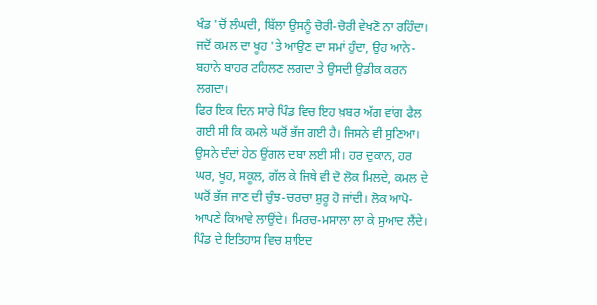ਖੰਡ 'ਚੋਂ ਲੰਘਦੀ, ਬਿੱਲਾ ਉਸਨੂੰ ਚੋਰੀ-ਚੋਰੀ ਵੇਖਣੋ ਨਾ ਰਹਿੰਦਾ। ਜਦੋਂ ਕਮਲ ਦਾ ਖੂਹ 'ਤੇ ਆਉਣ ਦਾ ਸਮਾਂ ਹੁੰਦਾ, ਉਹ ਆਨੇ-ਬਹਾਨੇ ਬਾਹਰ ਟਹਿਲਣ ਲਗਦਾ ਤੇ ਉਸਦੀ ਉਡੀਕ ਕਰਨ ਲਗਦਾ।
ਫਿਰ ਇਕ ਦਿਨ ਸਾਰੇ ਪਿੰਡ ਵਿਚ ਇਹ ਖ਼ਬਰ ਅੱਗ ਵਾਂਗ ਫੈਲ ਗਈ ਸੀ ਕਿ ਕਮਲੇ ਘਰੋਂ ਭੱਜ ਗਈ ਹੈ। ਜਿਸਨੇ ਵੀ ਸੁਣਿਆ। ਉਸਨੇ ਦੰਦਾਂ ਹੇਠ ਉਂਗਲ ਦਬਾ ਲਈ ਸੀ। ਹਰ ਦੁਕਾਨ, ਹਰ ਘਰ, ਖੂਹ, ਸਕੂਲ, ਗੱਲ ਕੇ ਜਿਥੇ ਵੀ ਦੋ ਲੋਕ ਮਿਲਦੇ, ਕਮਲ ਦੇ ਘਰੋਂ ਭੱਜ ਜਾਣ ਦੀ ਚੁੰਝ-ਚਰਚਾ ਸ਼ੁਰੂ ਹੋ ਜਾਂਦੀ। ਲੋਕ ਆਪੋ-ਆਪਣੇ ਕਿਆਵੇ ਲਾਉਂਦੇ। ਮਿਰਚ-ਮਸਾਲਾ ਲਾ ਕੇ ਸੁਆਦ ਲੈਂਦੇ। ਪਿੰਡ ਦੇ ਇਤਿਹਾਸ ਵਿਚ ਸ਼ਾਇਦ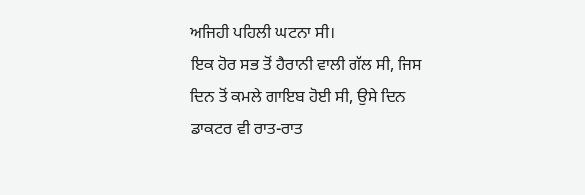ਅਜਿਹੀ ਪਹਿਲੀ ਘਟਨਾ ਸੀ।
ਇਕ ਹੋਰ ਸਭ ਤੋਂ ਹੈਰਾਨੀ ਵਾਲੀ ਗੱਲ ਸੀ, ਜਿਸ ਦਿਨ ਤੋਂ ਕਮਲੇ ਗਾਇਬ ਹੋਈ ਸੀ, ਉਸੇ ਦਿਨ ਡਾਕਟਰ ਵੀ ਰਾਤ-ਰਾਤ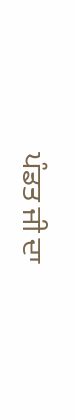ਪੰਡਤ ਜੀ ਦਾ